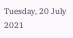Tuesday, 20 July 2021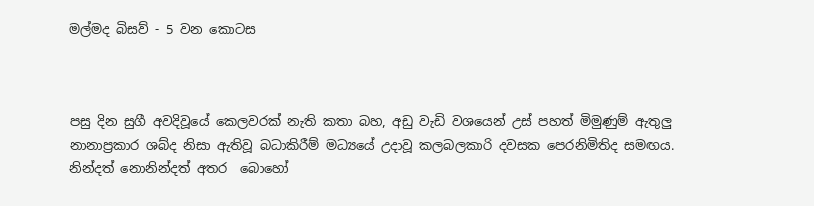මල්මද බිසව් - 5 වන කොටස



පසු දින සුගී අවදිවූයේ කෙලවරක් නැති කතා බහ, අඩු වැඩි වශයෙන් උස් පහත් මිමුණුම් ඇතුලු නානාප්‍රකාර ශබ්ද නිසා ඇතිවූ බධාකිරීම් මධ්‍යයේ උදාවූ කලබලකාරි දවසක පෙරනිමිතිද සමඟය.  නින්දත් නොනින්දත් අතර  බොහෝ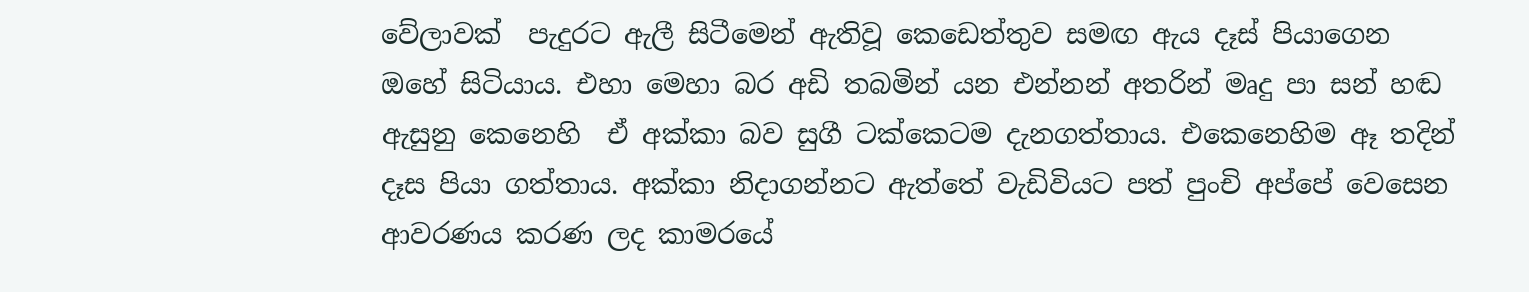වේලාවක්  පැදුරට ඇලී සිටීමෙන් ඇතිවූ කෙඩෙත්තුව සමඟ ඇය දෑස් පියාගෙන ඔහේ සිටියාය. එහා මෙහා බර අඩි තබමින් යන එන්නන් අතරින් මෘදු පා සන් හඬ ඇසුනු කෙනෙහි  ඒ අක්කා බව සුගී ටක්කෙටම දැනගත්තාය. එකෙනෙහිම ඈ තදින් දෑස පියා ගත්‍තාය. අක්කා නිදාගන්නට ඇත්තේ වැඩිවියට පත් පුංචි අප්පේ වෙසෙන ආවරණය කරණ ලද කාමරයේ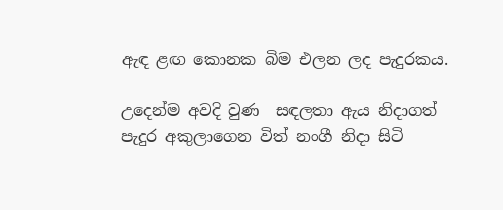ඇඳ ළඟ කොනක බිම එලන ලද පැදුරකය.

උදෙන්ම අවදි වුණ  සඳලතා ඇය නිදාගත් පැදුර අකුලාගෙන විත් නංගී නිදා සිටි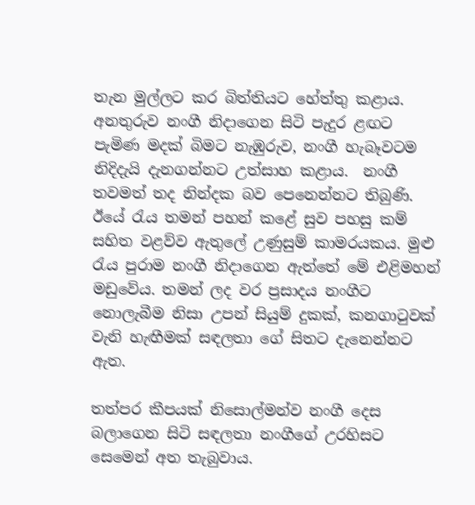තැන මුල්ලට කර බිත්තියට හේත්තු කළාය. අනතුරුව නංගී නිදාගෙන සිටි පැදුර ළඟට පැමිණ මදක් බිමට නැඹුරුව, නංගී හැබෑවටම නිදිදැයි දැනගන්නට උත්සාහ කළාය.  නංගී තවමත් තද නින්දක බව පෙනෙන්නට තිබුණි. ඊයේ රැය තමන් පහන් කළේ සුව පහසු කම් සහිත වළව්ව ඇතුලේ උණුසුම් කාමරයකය. මුළු රැය පුරාම නංගී නිදාගෙන ඇත්තේ මේ එළිමහන් මඩුවේය. තමන් ලද වර ප්‍රසාදය නංගීට නොලැබීම නිසා උපන් සියුම් දුකක්, කනගාටුවක් වැනි හැඟීමක් සඳලතා ගේ සිතට දැනෙන්නට ඇත.

තත්පර කීපයක් නිසොල්මන්ව නංගී දෙස බලාගෙන සිටි සඳලතා නංගීගේ උරහිසට සෙමෙන් අත තැබුවාය.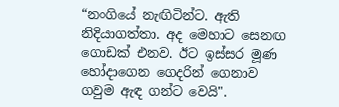“නංගියේ නැඟිටින්ට. ඇති නිදියාගත්තා. අද මෙහාට සෙනඟ ගොඩක් එනව. ඊට ඉස්සර මූණ හෝදාගෙන ගෙදරින් ගෙනාව ගවුම ඇඳ ගන්ට වෙයි".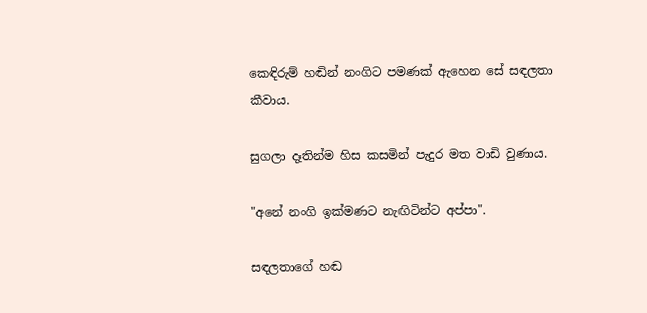කෙඳිරුම් හඬින් නංගිට පමණක් ඇහෙන සේ සඳලතා කීවාය.

සුගලා දෑතින්ම හිස කසමින් පැදුර මත වාඩි වුණාය.

"අනේ නංගි ඉක්මණට නැඟිටින්ට අප්පා".

සඳලතාගේ හඬ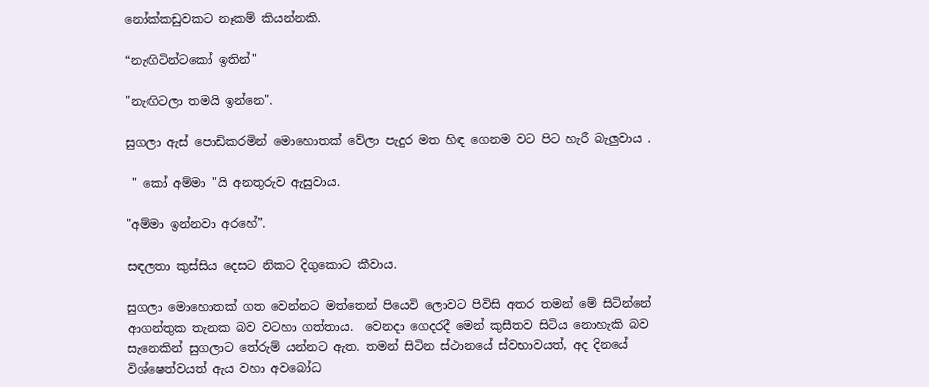නෝක්කඩුවකට නෑකම් කියන්නකි.

“නැඟිටින්ටකෝ ඉතින්"

"නැඟිටලා තමයි ඉන්නෙ".

සුගලා ඇස් පොඩිකරමින් මොහොතක් වේලා පැදුර මත හිඳ ගෙනම වට පිට හැරී බැලුවාය .

 " කෝ අම්මා "යි අනතුරුව ඇසුවාය.

"අම්මා ඉන්නවා අරහේ”.

සඳලතා කුස්සිය දෙසට නිකට දිගුකොට කීවාය.

සුගලා මොහොතක් ගත වෙන්නට මත්තෙන් පියෙවි ලොවට පිවිසි අතර තමන් මේ සිටින්නේ ආගන්තුක තැනක බව වටහා ගත්තාය.  වෙනදා ගෙදරදී මෙන් කුසීතව සිටිය නොහැකි බව සැනෙකින් සුගලාට තේරුම් යන්නට ඇත. තමන් සිටින ස්ථානයේ ස්වභාවයත්, අද දිනයේ විශ්‍ෂෙත්වයත් ඇය වහා අවබෝධ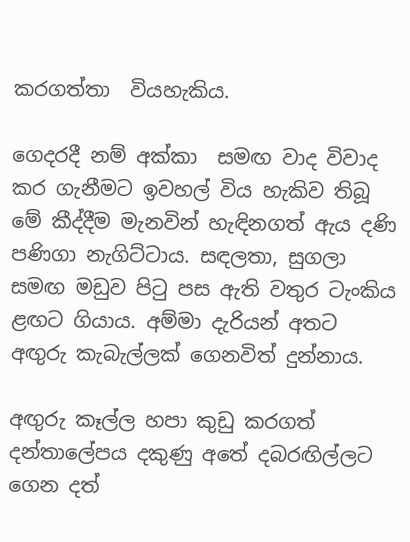කරගත්තා  වියහැකිය.

ගෙදරදී නම් අක්කා  සමඟ වාද විවාද කර ගැනීමට ඉවහල් විය හැකිව තිබූ මේ කීද්දීම මැනවින් හැඳිනගත් ඇය දණි පණිගා නැගිට්ටාය. සඳලතා, සුගලා සමඟ මඩුව පිටු පස ඇති වතුර ටැංකිය ළඟට ගියාය. අම්මා දැරියන් අතට අඟුරු කැබැල්ලක් ගෙනවිත් දුන්නාය.

අඟුරු කෑල්ල හපා කුඩු කරගත් දන්තාලේපය දකුණු අතේ දබරඟිල්ලට ගෙන දත්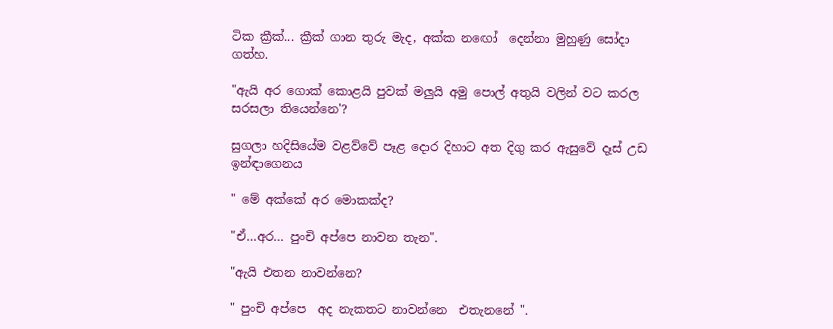ටික ක්‍රීක්... ක්‍රීක් ගාන තුරු මැද, අක්ක නඟෝ  දෙන්නා මුහුණු සෝදා  ගත්හ.

"ඇයි අර ගොක් කොළයි පුවක් මලුයි අමු පොල් අතුයි වලින් වට කරල සරසලා තියෙන්නෙ'?

සුගලා හදිසියේම වළව්වේ පෑළ දොර දිහාට අත දිගු කර ඇසුවේ දෑස් උඩ ඉන්ඳාගෙනය

" මේ අක්කේ අර මොකක්ද?

"ඒ…අර… පුංචි අප්පෙ නාවන තැන".

"ඇයි එතන නාවන්නෙ?

" පුංචි අප්පෙ  අද නැකතට නාවන්නෙ  එතැනනේ ".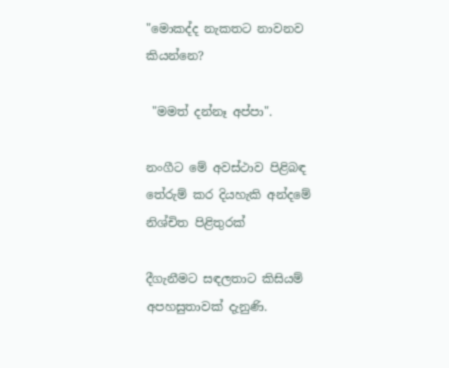"මොකද්ද නැකතට නාවනව කියන්නෙ?

 "මමත් දන්නෑ අප්පා".

නංගීට මේ අවස්ථාව පිළිබඳ තේරුම් කර දියහැකි අන්දමේ නිශ්චිත පිළිතුරක්

දීගැනීමට සඳලතාට කිසියම් අපහසුතාවක් දැනුණි.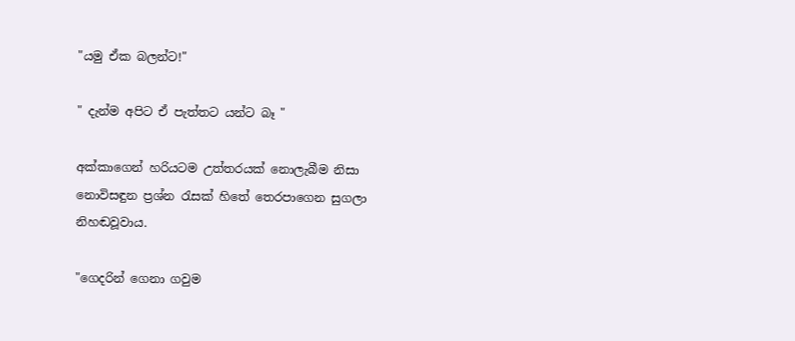"යමු ඒක බලන්ට!"

" දැන්ම අපිට ඒ පැත්තට යන්ට බෑ "

අක්කාගෙන් හරියටම උත්තරයක් නොලැබීම නිසා නොවිසඳුන ප්‍රශ්න රැසක් හිතේ තෙරපාගෙන සුගලා නිහඬවූවාය.

"ගෙදරින් ගෙනා ගවුම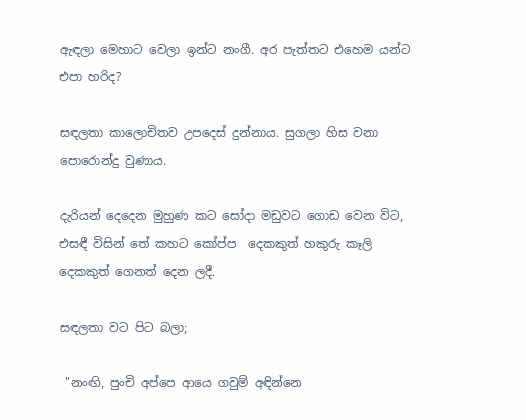ඇඳලා මෙහාට වෙලා ඉන්ට නංගී. අර පැත්තට එහෙම යන්ට එපා හරිද?

සඳලතා කාලොචිතව උපදෙස් දුන්නාය. සුගලා හිස වනා පොරොන්දු වුණාය.

දැරියන් දෙදෙන මුහුණ කට සෝදා මඩුවට ගොඩ වෙන විට,  එසඳී විසින් තේ කහට කෝප්ප  දෙකකුත් හකුරු කෑලි දෙකකුත් ගෙනත් දෙන ලදී.

සඳලතා වට පිට බලා;

 "නංඟි, පුංචි අප්පෙ ආයෙ ගවුම් අඳින්නෙ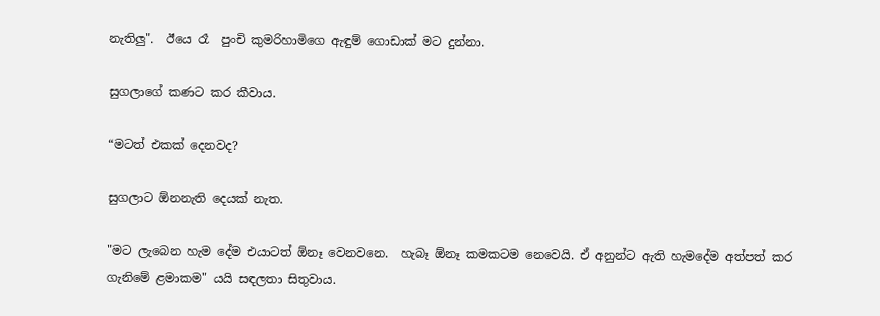නැතිලු".  ඊයෙ රෑ  පුංචි කුමරිහාමිගෙ ඇඳුම් ගොඩාක් මට දුන්නා.

සුගලාගේ කණට කර කීවාය.

“මටත් එකක් දෙනවද?

සුගලාට ඕනනැති දෙයක් නැත.

"මට ලැබෙන හැම දේම එයාටත් ඕනෑ වෙනවනෙ.  හැබෑ ඕනෑ කමකටම නෙවෙයි. ඒ අනුන්ට ඇති හැමදේම අත්පත් කර ගැනිමේ ළමාකම" යයි සඳලතා සිතුවාය.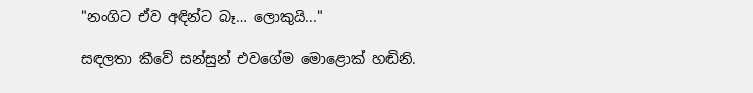"නංගිට ඒව අඳින්ට බෑ… ලොකුයි..."

සඳලතා කීවේ සන්සුන්‍ එවගේම මොළොක් හඬිනි.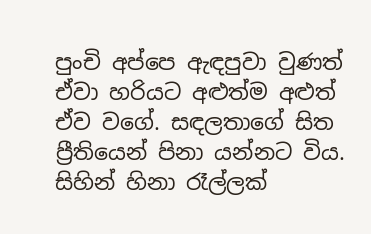පුංචි අප්පෙ ඇඳපුවා වුණත් ඒවා හරියට අළුත්ම අළුත් ඒව වගේ. සඳලතාගේ සිත ප්‍රීතියෙන් පිනා යන්නට විය. සිහින් හිනා රෑල්ලක්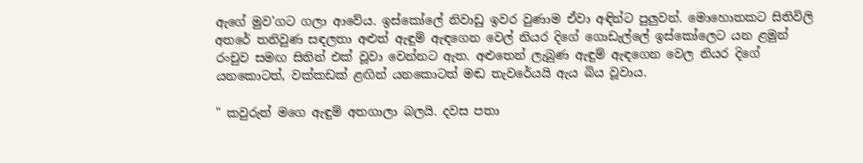ඇගේ මුව'ගට ගලා ආවේය. ඉස්කෝලේ නිවාඩු ඉවර වුණාම ඒවා අඳින්ට පුලුවන්. මොහොතකට සිතිවිලි අතරේ තනිවුණ සඳලතා අළුත් ඇඳුම් ඇඳගෙන වෙල් නියර දිගේ ගොඩැල්ලේ ඉස්කෝලෙට යන ළමුන් රංචුව සමඟ සිතින් එක් වූවා වෙන්නට ඇත. අළුතෙන් ලැබුණ ඇඳුම් ඇඳගෙන වෙල නියර දිගේ යනකොටත්, වක්කඩක් ළඟින් යනකොටත් මඬ තැවරේයයි ඇය බිය වූවාය.

" කවුරුත් මගෙ ඇඳුම් අතගාලා බලයි. දවස පතා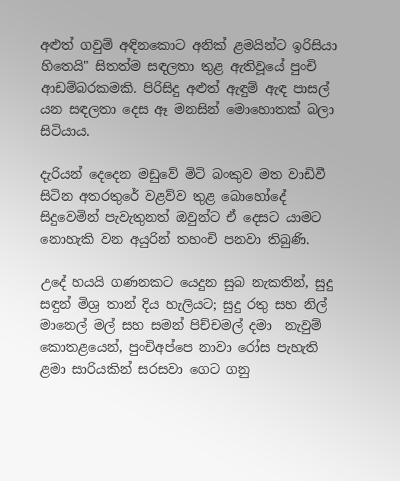අළුත් ගවුම් අඳිනකොට අනික් ළමයින්ට ඉරිසියා හිතෙයි" සිතත්ම සඳලතා තුළ ඇතිවූයේ පුංචි ආඩම්‍බරකමකි. පිරිසිදු අළුත් ඇඳුම් ඇඳ පාසල් යන සඳලතා දෙස ඈ මනසින් මොහොතක් බලා සිටියාය.

දැරියන් දෙදෙන මඩුවේ මිටි බංකුව මත වාඩිවී සිටින අතරතුරේ වළව්ව තුළ බොහෝදේ සිදුවෙමින් පැවැතුනත් ඔවුන්ට ඒ දෙසට යාමට නොහැකි වන අයුරින් තහංචි පනවා තිබුණි.

උදේ හයයි ගණනකට යෙදුන සුබ නැකතින්, සුදු සඳුන් මිශ්‍ර තාන් දිය හැලියට; සුදු රතු සහ නිල් මානෙල් මල් සහ සමන් පිච්චමල් දමා  නැවුම් කොතළයෙන්, පුංචිඅප්පෙ නාවා රෝස පැහැති ළමා සාරියකින් සරසවා ගෙට ගනු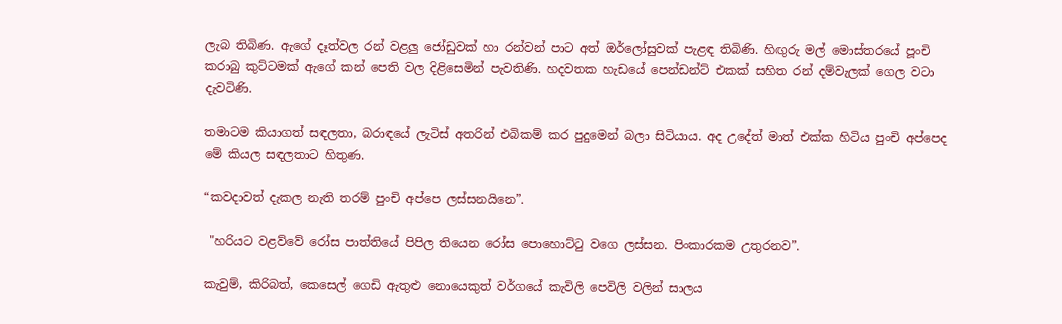ලැබ තිබිණ. ඇගේ දෑත්වල රන් වළලු ජෝඩුවක් හා රන්වන් පාට අත් ඔර්ලෝසුවක් පැළඳ තිබිණි. හිඟුරු මල් මොස්තරයේ පූංචි කරාබු කුට්ටමක් ඇගේ කන් පෙති වල දිළිසෙමින් පැවතිණි. හදවතක හැඩයේ පෙන්ඩන්ට් එකක් සහිත රන් දම්වැලක් ගෙල වටා දැවටිණි.

තමාටම කියාගත් සඳලතා, බරාඳයේ ලැටිස් අතරින් එබිකම් කර පුදුමෙන් බලා සිටියාය. අද උදේත් මාත් එක්ක හිටිය පුංචි අප්පෙද මේ කියල සඳලතාට හිතුණ.

“කවදාවත් දැකල නැති තරම් පුංචි අප්පෙ ලස්සනයිනෙ”.

 "හරියට වළව්වේ රෝස පාත්තියේ පිපිල තියෙන රෝස පොහොට්ටු වගෙ ලස්සන. පිංකාරකම උතුරනව”.

කැවුම්, කිරිබත්, කෙසෙල් ගෙඩි ඇතුළු නොයෙකුත් වර්ගයේ කැවිලි පෙවිලි වලින් සාලය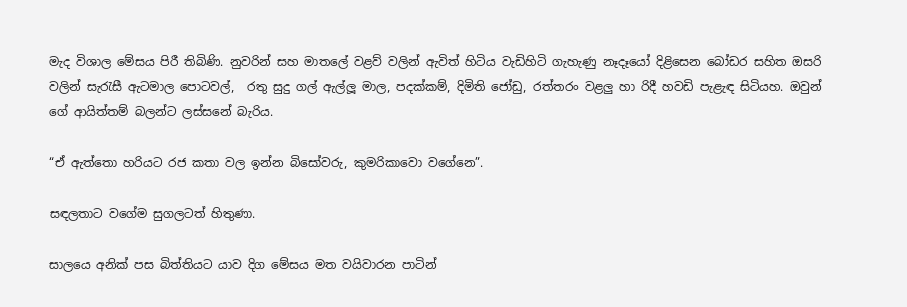මැද විශාල මේසය පිරී තිබිණි. නුවරින් සහ මාතලේ වළව් වලින් ඇවිත් හිටිය වැඩිහිටි ගැහැණු නෑදෑයෝ දිළිසෙන බෝඩර සහිත ඔසරි වලින් සැරැසී ඇටමාල පොටවල්,  රතු සුදු ගල් ඇල්ලූ මාල, පදක්කම්, දිමිති ජෝඩු, රත්තරං වළලු හා රිදී හවඩි පැළැඳ සිටියහ. ඔවුන් ගේ ආයිත්තම් බලන්ට ලස්සනේ බැරිය.

“ඒ ඇත්තො හරියට රජ කතා වල ඉන්න බිසෝවරු, කුමරිකාවො වගේනෙ”.

සඳලතාට වගේම සුගලටත් හිතුණා.

සාලයෙ අනික් පස බිත්තියට යාව දිග මේසය මත වයිවාරන පාටින්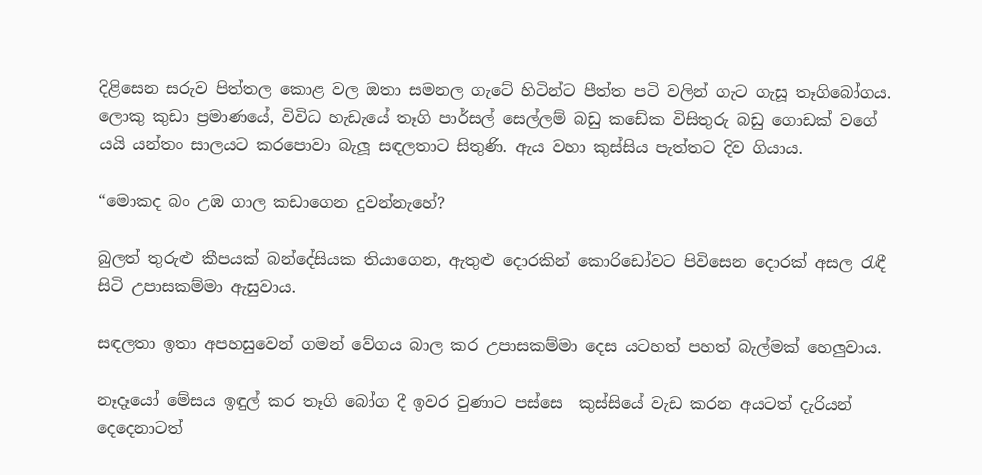දිළිසෙන සරුව පිත්තල කොළ වල ඔතා සමනල ගැටේ හිටින්ට පීත්ත පටි වලින් ගැට ගැසූ තෑගිබෝගය. ලොකු කුඩා ප්‍රමාණයේ, විවිධ හැඩැයේ තෑගි පාර්සල් සෙල්ලම් බඩු කඩේක විසිතුරු බඩු ගොඩක් වගේ යයි යන්තං සාලයට කරපොවා බැලූ සඳලතාට සිතුණි. ඇය වහා කුස්සිය පැත්තට දිව ගියාය.

“මොකද බං උඹ ගාල කඩාගෙන දුවන්නැහේ?

බුලත් තුරුළු කීපයක් බන්දේසියක තියාගෙන, ඇතුළු දොරකින් කොරිඩෝවට පිවිසෙන දොරක් අසල රැඳී සිටි උපාසකම්මා ඇසුවාය.

සඳලතා ඉතා අපහසුවෙන් ගමන් වේගය බාල කර උපාසකම්මා දෙස යටහත් පහත් බැල්මක් හෙලුවාය.

නෑදෑයෝ මේසය ඉඳුල් කර තෑගි බෝග දී ඉවර වුණාට පස්සෙ  කුස්සියේ වැඩ කරන අයටත් දැරියන් දෙදෙනාටත්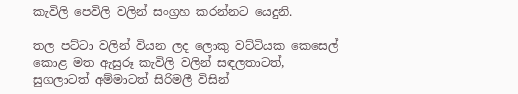කැවිලි පෙවිලි වලින් සංග්‍රහ කරන්නට යෙදුනි.

තල පට්ටා වලින් වියන ලද ලොකු වට්ටියක කෙසෙල් කොළ මත ඇසුරූ කැවිලි වලින් සඳලතාටත්, සුගලාටත් අම්මාටත් සිරිමලී විසින්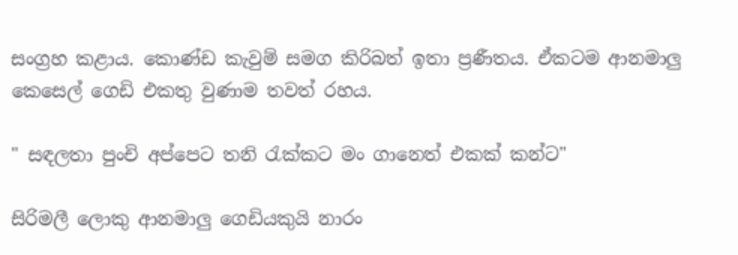සංග්‍රහ කළාය. කොණ්ඩ කැවුම් සමග කිරිබත් ඉතා ප්‍රණීතය. ඒකටම ආනමාලු කෙසෙල් ගෙඩි එකතු වුණාම තවත් රහය.

" සඳලතා පුංචි අප්පෙට තනි රැක්කට මං ගානෙත් එකක් කන්ට"

සිරිමලී ලොකු ආනමාලු ගෙඩියකුයි නාරං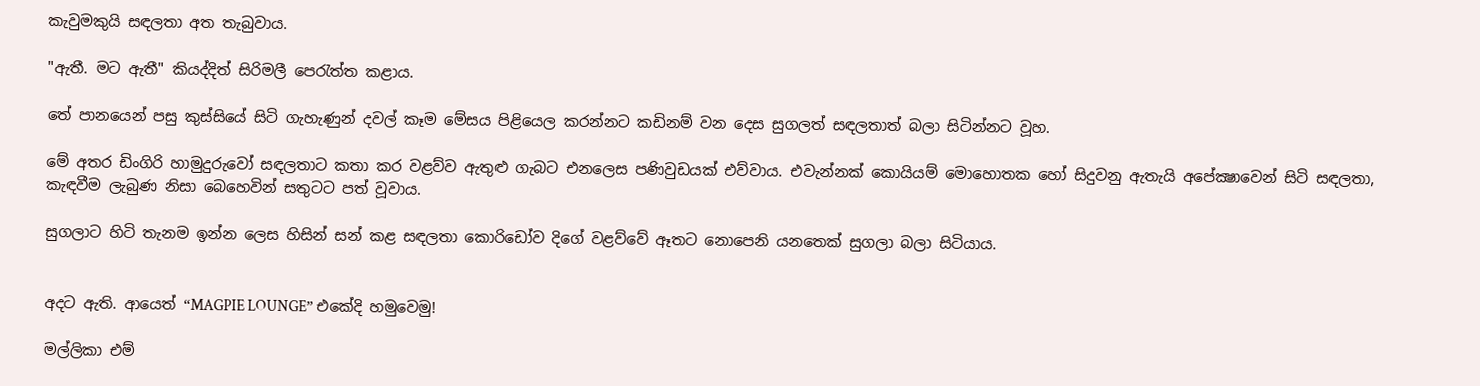කැවුමකුයි සඳලතා අත තැබුවාය.

"ඇතී. මට ඇතී" කියද්දිත් සිරිමලී පෙරැත්ත කළාය.

තේ පානයෙන් පසු කුස්සියේ සිටි ගැහැණුන් දවල් කෑම මේසය පිළියෙල කරන්නට කඩිනම් වන දෙස සුගලත් සඳලතාත් බලා සිටින්නට වූහ.

මේ අතර ඩිංගිරි හාමුදුරුවෝ සඳලතාට කතා කර වළව්ව ඇතුළු ගැබට එනලෙස පණිවුඩයක් එව්වාය. එවැන්නක් කොයියම් මොහොතක හෝ සිදුවනු ඇතැයි අපේක්‍ෂාවෙන් සිටි සඳලතා, කැඳවීම ලැබුණ නිසා බෙහෙවින් සතුටට පත් වූවාය.

සුගලාට හිටි තැනම ඉන්න ලෙස හිසින් සන් කළ සඳලතා කොරිඩෝව දිගේ වළව්වේ ඈතට නොපෙනි යනතෙක් සුගලා බලා සිටියාය.


අදට ඇති. ආයෙත් “MAGPIE LOUNGE” එකේදි හමුවෙමු!

මල්ලිකා එම්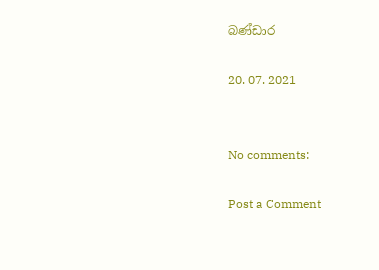බණ්ඩාර

20. 07. 2021


No comments:

Post a Comment